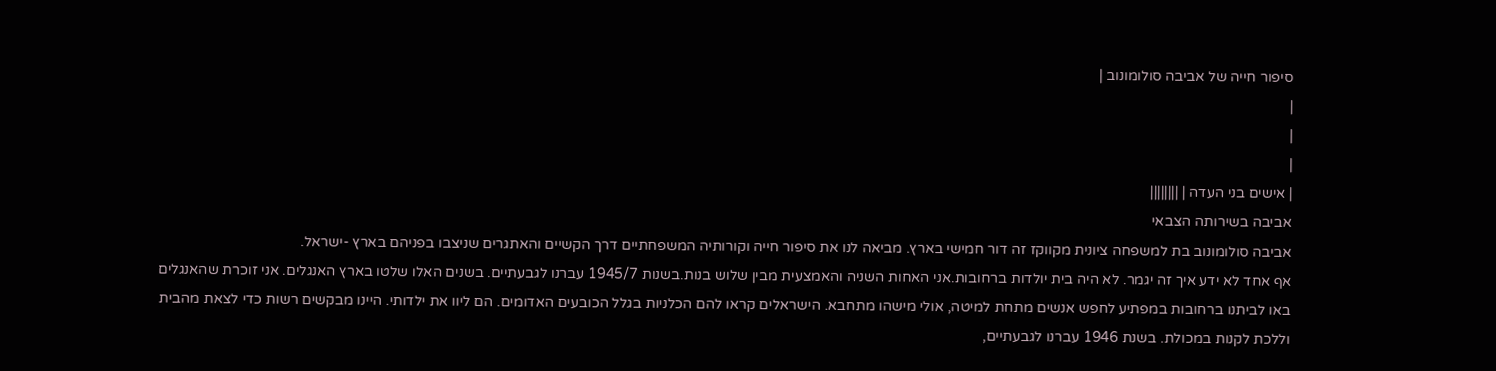סיפור חייה של אביבה סולומונוב |
|
|
|
| אישים בני העדה | ||||||||
אביבה בשירותה הצבאי
אביבה סולומונוב בת למשפחה ציונית מקווקז זה דור חמישי בארץ. מביאה לנו את סיפור חייה וקורותיה המשפחתיים דרך הקשיים והאתגרים שניצבו בפניהם בארץ -ישראל.
אף אחד לא ידע איך זה יגמר. לא היה בית יולדות ברחובות.אני האחות השניה והאמצעית מבין שלוש בנות.בשנות 1945/7 עברנו לגבעתיים. בשנים האלו שלטו בארץ האנגלים. אני זוכרת שהאנגלים באו לביתנו ברחובות במפתיע לחפש אנשים מתחת למיטה, אולי מישהו מתחבא. הישראלים קראו להם הכלניות בגלל הכובעים האדומים. הם ליוו את ילדותי. היינו מבקשים רשות כדי לצאת מהבית וללכת לקנות במכולת. בשנת 1946 עברנו לגבעתיים,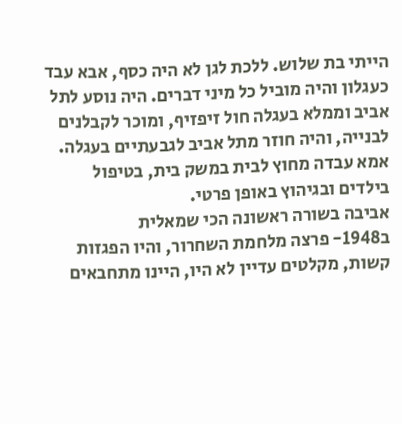הייתי בת שלוש. ללכת לגן לא היה כסף, אבא עבד כעגלון והיה מוביל כל מיני דברים. היה נוסע לתל אביב וממלא בעגלה חול זיפזיף, ומוכר לקבלנים לבנייה, והיה חוזר מתל אביב לגבעתיים בעגלה. אמא עבדה מחוץ לבית במשק בית, בטיפול בילדים ובגיהוץ באופן פרטי.
אביבה בשורה ראשונה הכי שמאלית
ב1948- פרצה מלחמת השחרור, והיו הפגזות קשות, מקלטים עדיין לא היו, היינו מתחבאים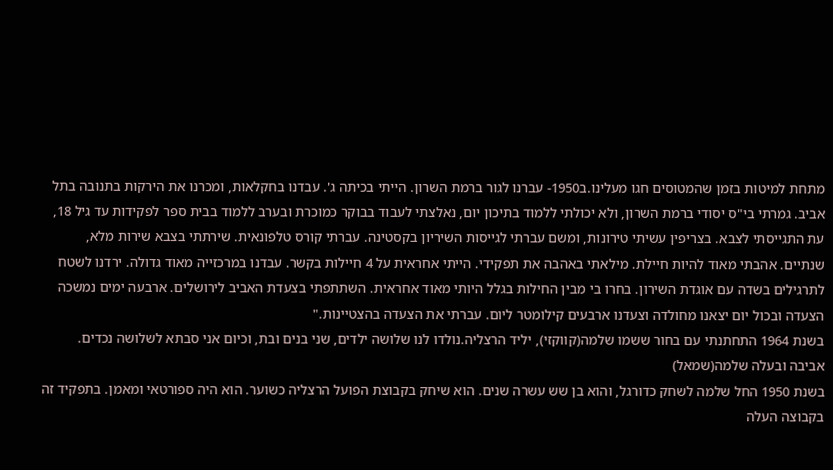מתחת למיטות בזמן שהמטוסים חגו מעלינו.ב1950- עברנו לגור ברמת השרון. הייתי בכיתה ג'. עבדנו בחקלאות, ומכרנו את הירקות בתנובה בתל אביב. גמרתי בי"ס יסודי ברמת השרון, ולא יכולתי ללמוד בתיכון יום, נאלצתי לעבוד בבוקר כמוכרת ובערב ללמוד בבית ספר לפקידות עד גיל 18, עת התגייסתי לצבא. בצריפין עשיתי טירונות, ומשם עברתי לגייסות השיריון בקסטינה. עברתי קורס טלפונאית. שירתתי בצבא שירות מלא, שנתיים. אהבתי מאוד להיות חיילת. מילאתי באהבה את תפקידי. הייתי אחראית על 4 חיילות בקשר. עבדנו במרכזייה מאוד גדולה. ירדנו לשטח לתרגילים בשדה עם אוגדת השירון. בחרו בי מבין החילות בגלל היותי מאוד אחראית. השתתפתי בצעדת האביב לירושלים. ארבעה ימים נמשכה הצעדה ובכול יום יצאנו מחולדה וצעדנו ארבעים קילומטר ליום. עברתי את הצעדה בהצטיינות."
בשנת 1964 התחתנתי עם בחור ששמו שלמה(קווקזי), יליד הרצליה.נולדו לנו שלושה ילדים, שני בנים ובת, וכיום אני סבתא לשלושה נכדים.
אביבה ובעלה שלמה(שמאל)
בשנת 1950 החל שלמה לשחק כדורגל, והוא בן שש עשרה שנים. הוא שיחק בקבוצת הפועל הרצליה כשוער. הוא היה ספורטאי ומאמן. בתפקיד זה בקבוצה העלה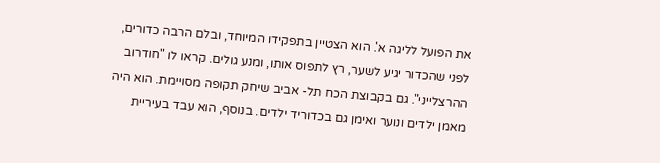את הפועל לליגה א'. הוא הצטיין בתפקידו המיוחד, ובלם הרבה כדורים, לפני שהכדור יגיע לשער, רץ לתפוס אותו, ומנע גולים. קראו לו "חודרוב ההרצלייני". גם בקבוצת הכח תל- אביב שיחק תקופה מסויימת. הוא היה מאמן ילדים ונוער ואימן גם בכדוריד ילדים. בנוסף, הוא עבד בעיריית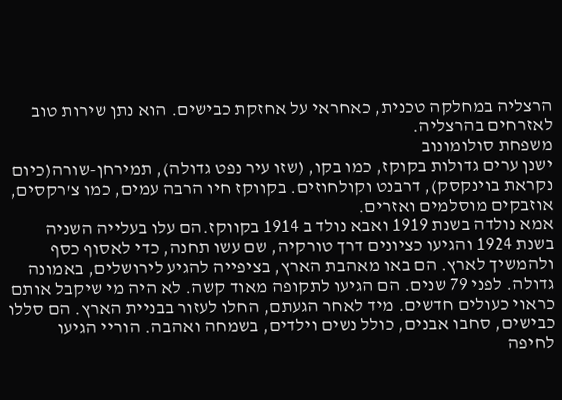הרצליה במחלקה טכנית, כאחראי על אחזקת כבישים. הוא נתן שירות טוב לאזרחים בהרצליה.
משפחת סולומונוב
ישנן ערים גדולות בקוקז, כמו בקו, (שזו עיר נפט גדולה), תמירחן-שורה(כיום נקראת בוינקסק), דרבנט וקולחוזים. בקווקז חיו הרבה עמים, כמו צ'רקסים, אוזבקים מוסלמים ואזרים.
אמא נולדה בשנת 1919 ואבא נולד ב 1914 בקווקז.הם עלו בעלייה השניה בשנת 1924 והגיעו כציונים דרך טורקיה, שם עשו תחנה, כדי לאסוף כסף ולהמשיך לארץ. הם באו מאהבת הארץ, בציפייה להגיע לירושלים, באמונה גדולה. לפני 79 שנים. הם הגיעו לתקופה מאוד קשה. לא היה מי שיקבל אותם כראוי כעולים חדשים. מיד לאחר הגעתם, החלו לעזור בבניית הארץ. הם סללו כבישים, סחבו אבנים, כולל נשים וילדים, בשמחה ואהבה. הוריי הגיעו לחיפה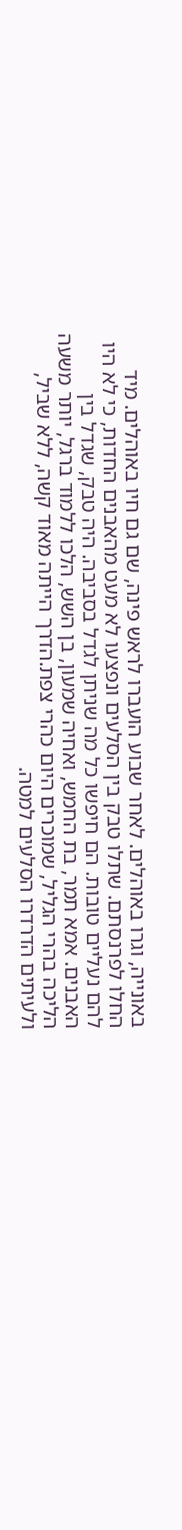באונייה, וגרו באוהלים. לאחר שבוע הועברו לראש פינה, שם גם חיו באוהלים. מיד החלו לפרנסתם. שתלו טבק בין הסלעים ונפצעו לא מעט מהאבנים החדות, כי לא היו להם נעליים טובות. הם חיפשו כל מה שניתן לגדל בסביבה. היה טבק, שגדל בין האבנים. אמא תמר, בת החמש, ואחיה שמעון, בן השש, הלכו ללמוד ברגל, יותר משעה הליכה בהרי הגליל, שמוכרים היום כהרי צפת.הדרך הייתה מאוד קשה, ללא שביל, ולעיתים הדרדרו הסלעים למטה.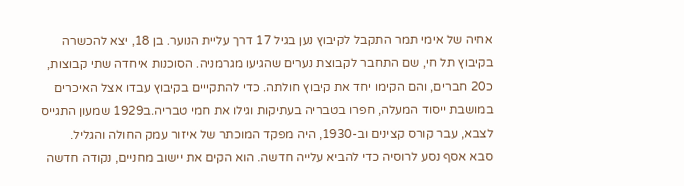אחיה של אימי תמר התקבל לקיבוץ נען בגיל 17 דרך עליית הנוער. בן 18, יצא להכשרה בקיבוץ תל חי, שם התחבר לקבוצת נערים שהגיעו מגרמניה. הסוכנות איחדה שתי קבוצות, כ20 חברים, והם הקימו יחד את קיבוץ חולתה. כדי להתקייים בקיבוץ עבדו אצל האיכרים במושבת ייסוד המעלה, חפרו בטבריה בעתיקות וגילו את חמי טבריה.ב1929 שמעון התגייס לצבא, עבר קורס קצינים וב-1930, היה מפקד המוכתר של איזור עמק החולה והגליל.
סבא אסף נסע לרוסיה כדי להביא עלייה חדשה. הוא הקים את יישוב מחניים, נקודה חדשה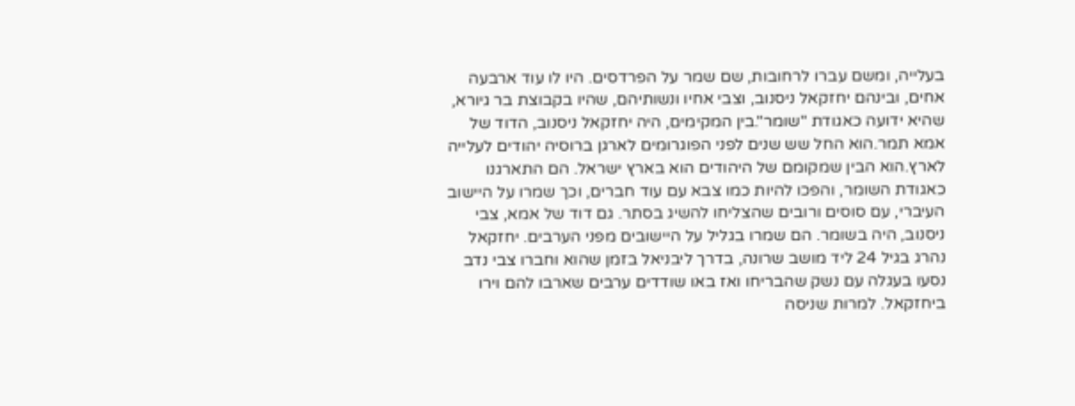בעלייה, ומשם עברו לרחובות, שם שמר על הפרדסים. היו לו עוד ארבעה אחים, ובינהם יחזקאל ניסנוב, וצבי אחיו ונשותיהם, שהיו בקבוצת בר גיורא, שהיא ידועה כאגודת "שומר".בין המקימים, היה יחזקאל ניסנוב, הדוד של אמא תמר.הוא החל שש שנים לפני הפוגרומים לארגן ברוסיה יהודים לעלייה לארץ.הוא הבין שמקומם של היהודים הוא בארץ ישראל. הם התארגנו כאגודת השומר, והפכו להיות כמו צבא עם עוד חברים, וכך שמרו על היישוב העיברי, עם סוסים ורובים שהצליחו להשיג בסתר. גם דוד של אמא, צבי ניסנוב, היה בשומר. הם שמרו בגליל על היישובים מפני הערבים. יחזקאל נהרג בגיל 24 ליד מושב שרונה, בדרך ליבניאל בזמן שהוא וחברו צבי נדב נסעו בעגלה עם נשק שהבריחו ואז באו שודדים ערבים שארבו להם וירו ביחזקאל. למרות שניסה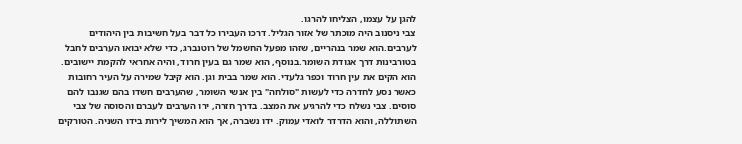להגן על עצמו, הצליחו להרגו.
צבי ניסנוב היה מוכתר של אזור הגליל. דרכו העבירו כל דבר בעל חשיבות בין היהודים לערבים.הוא שמר בנהריים, שזהו מפעל החשמל של רוטנברג, כדי שלא יבואו הערבים לחבל בטורבינות דרך אגודת השומר.בנוסף, הוא שמר גם בעין חרוד, והיה אחראי להקמת יישובים. הוא הקים את עין חרוד וכפר גלעדי. הוא שמר בבית וגן. הוא קיבל שמירה על העיר רחובות כאשר נסע לחדרה כדי לעשות "סולחה" בין אנשי השומר, שהערבים חשדו בהם שגנבו להם סוסים. צבי נשלח כדי להרגיע את המצב. בדרך חזרה, ירו הערבים לעברם והסוסה של צבי השתוללה, והוא הדרדר לואדי עמוק. ידו נשברה, אך הוא המשיך לירות בידו השניה. הטורקים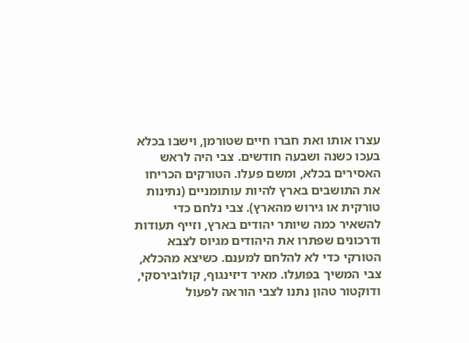עצרו אותו ואת חברו חיים שטורמן, וישבו בכלא בעכו כשנה ושבעה חודשים. צבי היה לראש האסירים בכלא, ומשם פעלו. הטורקים הכריחו את התושבים בארץ להיות עותומניים (נתינות טורקית או גירוש מהארץ). צבי נלחם כדי להשאיר כמה שיותר יהודים בארץ, וזייף תעודות ודרכונים שפתרו את היהודים מגיוס לצבא הטורקי כדי לא להלחם למענם. כשיצא מהכלא, צבי המשיך בפועלו. מאיר דיזינגוף, קולובירסקי, ודוקטור טהון נתנו לצבי הוראה לפעול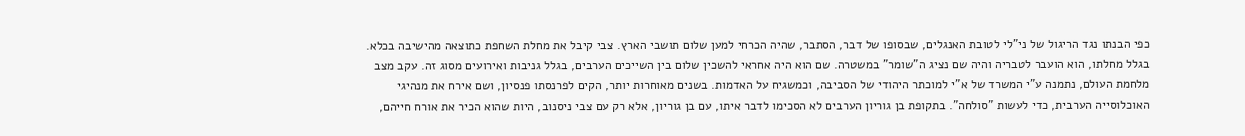כפי הבנתו נגד הריגול של ני"לי לטובת האנגלים, שבסופו של דבר, הסתבר, שהיה הכרחי למען שלום תושבי הארץ. צבי קיבל את מחלת השחפת כתוצאה מהישיבה בכלא. בגלל מחלתו, הוא הועבר לטבריה והיה שם נציג ה"שומר" במשטרה. שם הוא היה אחראי להשכין שלום בין השייכים הערבים, בגלל גניבות ואירועים מסוג זה. עקב מצב מלחמת העולם, נתמנה ע"י המשרד של א"י למוכתר היהודי של הסביבה, וכמשגיח על האדמות. בשנים מאוחרות יותר, הקים לפרנסתו פנסיון, ושם אירח את מנהיגי האוכלוסייה הערבית, כדי לעשות "סולחה". בתקופת בן גוריון הערבים לא הסכימו לדבר איתו, עם בן גוריון, אלא רק עם צבי ניסנוב, היות שהוא הכיר את אורח חייהם,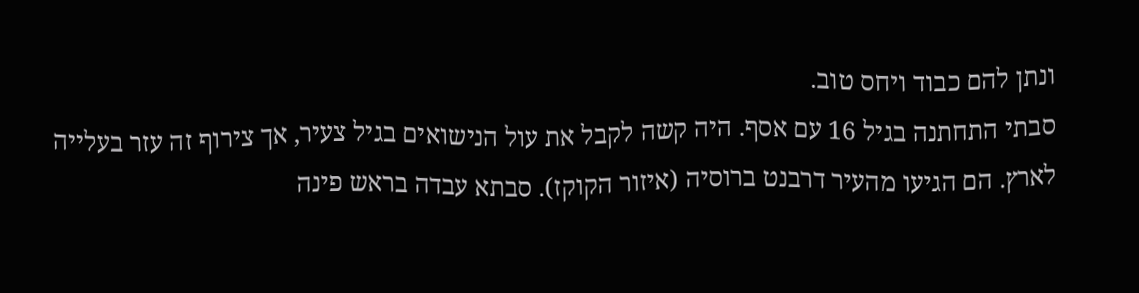ונתן להם כבוד ויחס טוב.
סבתי התחתנה בגיל 16 עם אסף. היה קשה לקבל את עול הנישואים בגיל צעיר, אך צירוף זה עזר בעלייה לארץ. הם הגיעו מהעיר דרבנט ברוסיה (איזור הקוקז). סבתא עבדה בראש פינה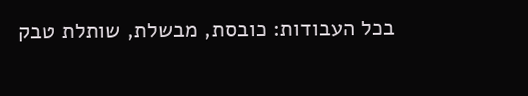בכל העבודות: כובסת, מבשלת, שותלת טבק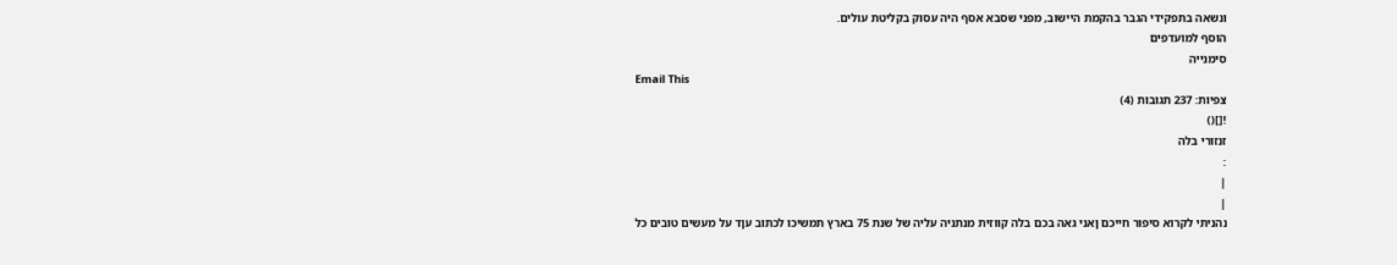ונשאה בתפקידי הגבר בהקמת היישוב, מפני שסבא אסף היה עסוק בקליטת עולים.
הוסף למועדפים
סימנייה
Email This
צפיות: 237 תגובות (4)
![]()
זנזורי בלה
:
|
|
נהניתי לקרוא סיפור חייכם ןאני גאה בכם בלה קווזית מנתניה עליה של שנת 75 בארץ תמשיכו לכתוב עןד על מעשים טובים כל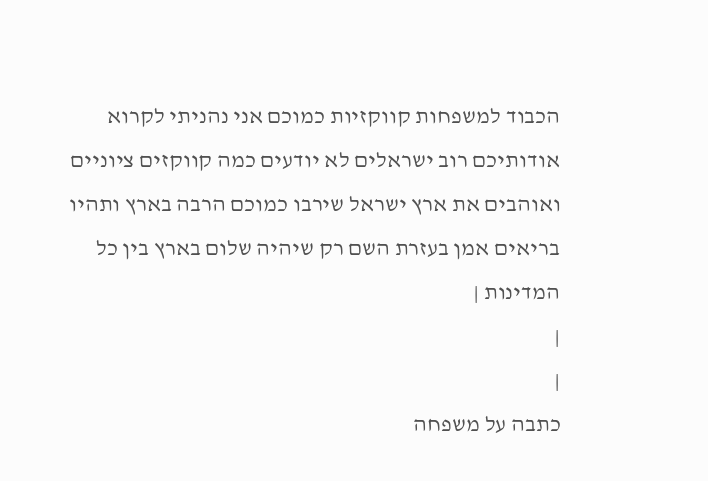הכבוד למשפחות קווקזיות כמוכם אני נהניתי לקרוא אודותיכם רוב ישראלים לא יודעים כמה קווקזים ציוניים ואוהבים את ארץ ישראל שירבו כמוכם הרבה בארץ ותהיו בריאים אמן בעזרת השם רק שיהיה שלום בארץ בין כל המדינות |
|
|
כתבה על משפחה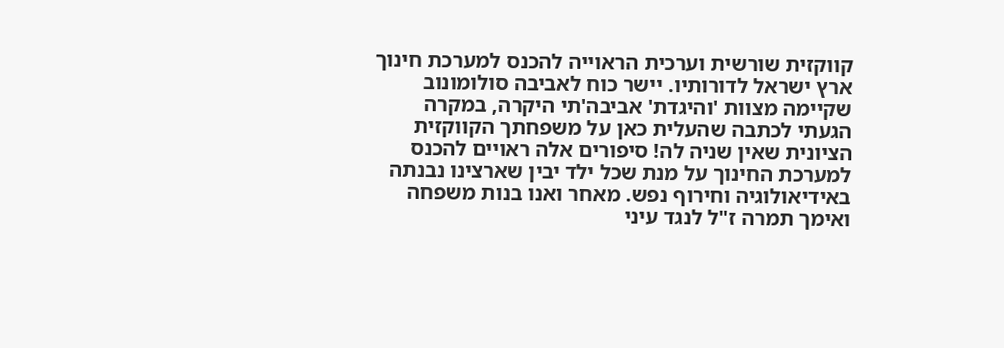קווקזית שורשית וערכית הראוייה להכנס למערכת חינוך ארץ ישראל לדורותיו. יישר כוח לאביבה סולומונוב שקיימה מצוות 'והיגדת' אביבה'תי היקרה, במקרה הגעתי לכתבה שהעלית כאן על משפחתך הקווקזית הציונית שאין שניה לה! סיפורים אלה ראויים להכנס למערכת החינוך על מנת שכל ילד יבין שארצינו נבנתה באידיאולוגיה וחירוף נפש. מאחר ואנו בנות משפחה ואימך תמרה ז"ל לנגד עיני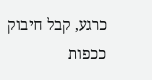כרגע, קבל חיבוק ככפות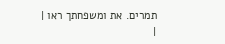תמרים. את ומשפחתך ראו |
|